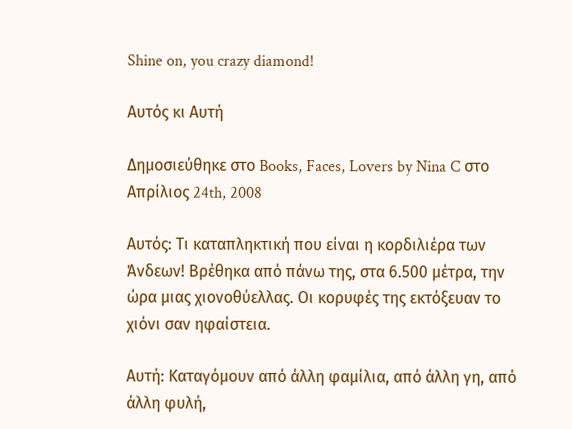Shine on, you crazy diamond!

Αυτός κι Αυτή

Δημοσιεύθηκε στο Books, Faces, Lovers by Nina C στο Απρίλιος 24th, 2008

Αυτός: Τι καταπληκτική που είναι η κορδιλιέρα των Άνδεων! Βρέθηκα από πάνω της, στα 6.500 μέτρα, την ώρα μιας χιονοθύελλας. Οι κορυφές της εκτόξευαν το χιόνι σαν ηφαίστεια.

Αυτή: Καταγόμουν από άλλη φαμίλια, από άλλη γη, από άλλη φυλή,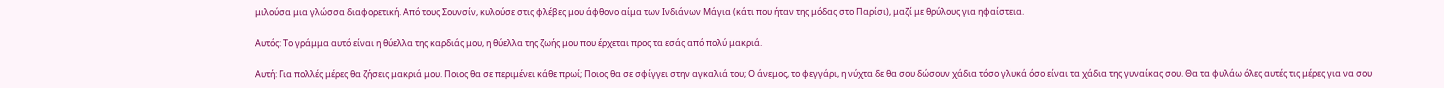μιλούσα μια γλώσσα διαφορετική. Από τους Σουνσίν, κυλούσε στις φλέβες μου άφθονο αίμα των Ινδιάνων Μάγια (κάτι που ήταν της μόδας στο Παρίσι), μαζί με θρύλους για ηφαίστεια.

Αυτός: Το γράμμα αυτό είναι η θύελλα της καρδιάς μου, η θύελλα της ζωής μου που έρχεται προς τα εσάς από πολύ μακριά.

Αυτή: Για πολλές μέρες θα ζήσεις μακριά μου. Ποιος θα σε περιμένει κάθε πρωί; Ποιος θα σε σφίγγει στην αγκαλιά του; Ο άνεμος, το φεγγάρι, η νύχτα δε θα σου δώσουν χάδια τόσο γλυκά όσο είναι τα χάδια της γυναίκας σου. Θα τα φυλάω όλες αυτές τις μέρες για να σου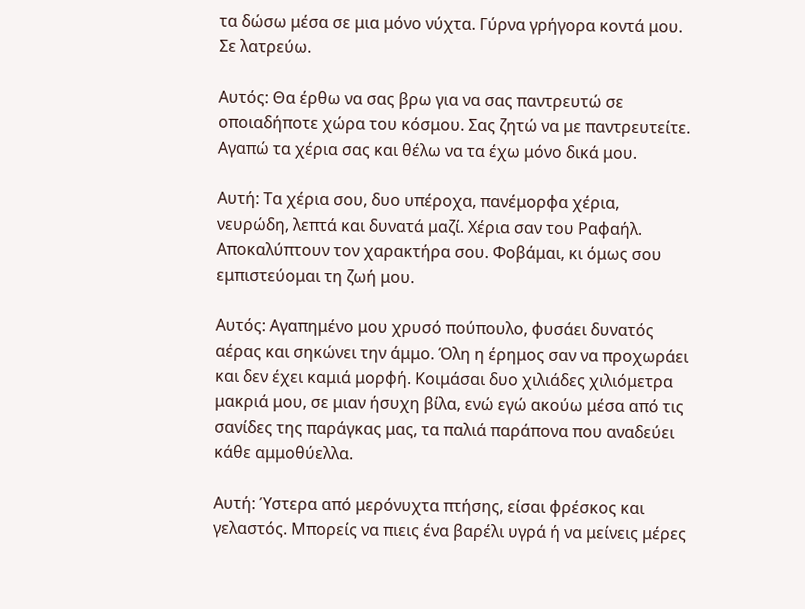τα δώσω μέσα σε μια μόνο νύχτα. Γύρνα γρήγορα κοντά μου. Σε λατρεύω.

Αυτός: Θα έρθω να σας βρω για να σας παντρευτώ σε οποιαδήποτε χώρα του κόσμου. Σας ζητώ να με παντρευτείτε. Αγαπώ τα χέρια σας και θέλω να τα έχω μόνο δικά μου.

Αυτή: Τα χέρια σου, δυο υπέροχα, πανέμορφα χέρια, νευρώδη, λεπτά και δυνατά μαζί. Χέρια σαν του Ραφαήλ. Αποκαλύπτουν τον χαρακτήρα σου. Φοβάμαι, κι όμως σου εμπιστεύομαι τη ζωή μου.

Αυτός: Αγαπημένο μου χρυσό πούπουλο, φυσάει δυνατός αέρας και σηκώνει την άμμο. Όλη η έρημος σαν να προχωράει και δεν έχει καμιά μορφή. Κοιμάσαι δυο χιλιάδες χιλιόμετρα μακριά μου, σε μιαν ήσυχη βίλα, ενώ εγώ ακούω μέσα από τις σανίδες της παράγκας μας, τα παλιά παράπονα που αναδεύει κάθε αμμοθύελλα.

Αυτή: Ύστερα από μερόνυχτα πτήσης, είσαι φρέσκος και γελαστός. Μπορείς να πιεις ένα βαρέλι υγρά ή να μείνεις μέρες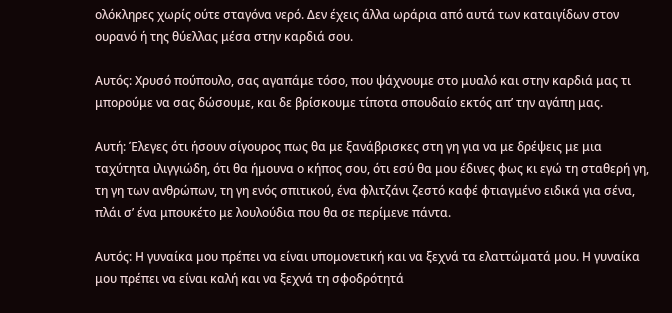ολόκληρες χωρίς ούτε σταγόνα νερό. Δεν έχεις άλλα ωράρια από αυτά των καταιγίδων στον ουρανό ή της θύελλας μέσα στην καρδιά σου.

Αυτός: Χρυσό πούπουλο, σας αγαπάμε τόσο, που ψάχνουμε στο μυαλό και στην καρδιά μας τι μπορούμε να σας δώσουμε, και δε βρίσκουμε τίποτα σπουδαίο εκτός απ’ την αγάπη μας.

Αυτή: Έλεγες ότι ήσουν σίγουρος πως θα με ξανάβρισκες στη γη για να με δρέψεις με μια ταχύτητα ιλιγγιώδη, ότι θα ήμουνα ο κήπος σου, ότι εσύ θα μου έδινες φως κι εγώ τη σταθερή γη, τη γη των ανθρώπων, τη γη ενός σπιτικού, ένα φλιτζάνι ζεστό καφέ φτιαγμένο ειδικά για σένα, πλάι σ’ ένα μπουκέτο με λουλούδια που θα σε περίμενε πάντα.

Αυτός: Η γυναίκα μου πρέπει να είναι υπομονετική και να ξεχνά τα ελαττώματά μου. Η γυναίκα μου πρέπει να είναι καλή και να ξεχνά τη σφοδρότητά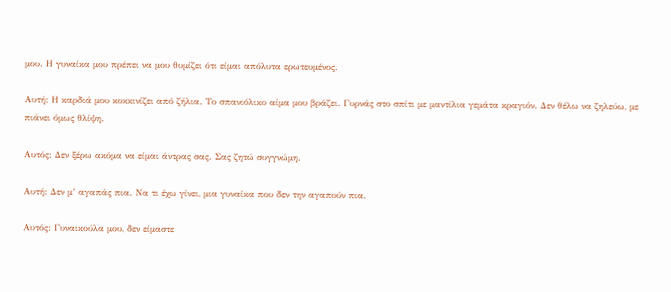μου. Η γυναίκα μου πρέπει να μου θυμίζει ότι είμαι απόλυτα ερωτευμένος.

Αυτή: Η καρδιά μου κοκκινίζει από ζήλια. Το σπανιόλικο αίμα μου βράζει. Γυρνάς στο σπίτι με μαντίλια γεμάτα κραγιόν. Δεν θέλω να ζηλεύω, με πιάνει όμως θλίψη.

Αυτός: Δεν ξέρω ακόμα να είμαι άντρας σας. Σας ζητώ συγγνώμη.

Αυτή: Δεν μ’ αγαπάς πια. Να τι έχω γίνει, μια γυναίκα που δεν την αγαπούν πια.

Αυτός: Γυναικούλα μου, δεν είμαστε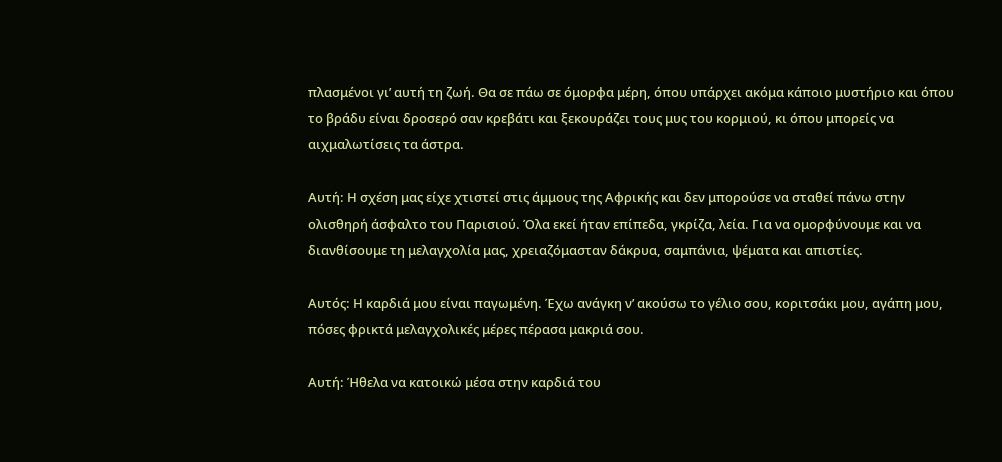πλασμένοι γι’ αυτή τη ζωή. Θα σε πάω σε όμορφα μέρη, όπου υπάρχει ακόμα κάποιο μυστήριο και όπου το βράδυ είναι δροσερό σαν κρεβάτι και ξεκουράζει τους μυς του κορμιού, κι όπου μπορείς να αιχμαλωτίσεις τα άστρα.

Αυτή: Η σχέση μας είχε χτιστεί στις άμμους της Αφρικής και δεν μπορούσε να σταθεί πάνω στην ολισθηρή άσφαλτο του Παρισιού. Όλα εκεί ήταν επίπεδα, γκρίζα, λεία. Για να ομορφύνουμε και να διανθίσουμε τη μελαγχολία μας, χρειαζόμασταν δάκρυα, σαμπάνια, ψέματα και απιστίες.

Αυτός: Η καρδιά μου είναι παγωμένη. Έχω ανάγκη ν’ ακούσω το γέλιο σου, κοριτσάκι μου, αγάπη μου, πόσες φρικτά μελαγχολικές μέρες πέρασα μακριά σου.

Αυτή: Ήθελα να κατοικώ μέσα στην καρδιά του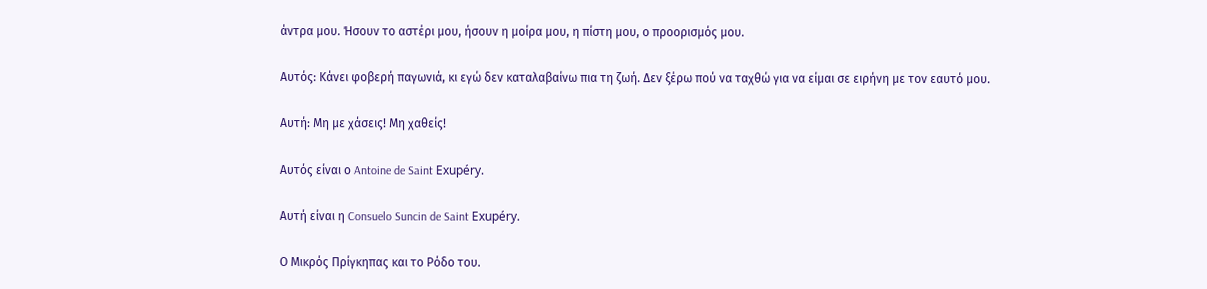άντρα μου. Ήσουν το αστέρι μου, ήσουν η μοίρα μου, η πίστη μου, ο προορισμός μου.

Αυτός: Κάνει φοβερή παγωνιά, κι εγώ δεν καταλαβαίνω πια τη ζωή. Δεν ξέρω πού να ταχθώ για να είμαι σε ειρήνη με τον εαυτό μου.

Αυτή: Μη με χάσεις! Μη χαθείς!

Αυτός είναι ο Antoine de Saint Exupéry.

Αυτή είναι η Consuelo Suncin de Saint Exupéry.

Ο Μικρός Πρίγκηπας και το Ρόδο του.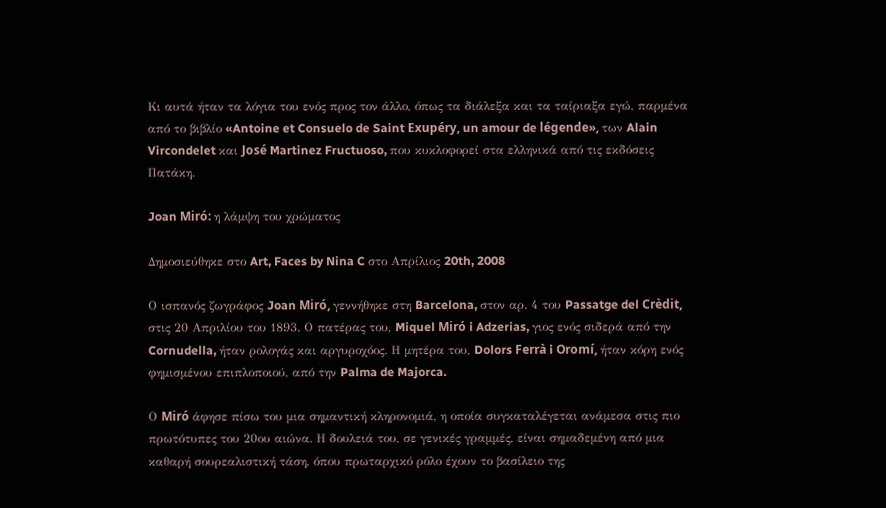Κι αυτά ήταν τα λόγια του ενός προς τον άλλο, όπως τα διάλεξα και τα ταίριαξα εγώ, παρμένα από το βιβλίο «Antoine et Consuelo de Saint Exupéry, un amour de légende», των Alain Vircondelet και José Martinez Fructuoso, που κυκλοφορεί στα ελληνικά από τις εκδόσεις Πατάκη.

Joan Miró: η λάμψη του χρώματος

Δημοσιεύθηκε στο Art, Faces by Nina C στο Απρίλιος 20th, 2008

Ο ισπανός ζωγράφος Joan Miró, γεννήθηκε στη Barcelona, στον αρ. 4 του Passatge del Crèdit, στις 20 Απριλίου του 1893. Ο πατέρας του, Miquel Miró i Adzerias, γιος ενός σιδερά από την Cornudella, ήταν ρολογάς και αργυροχόος. Η μητέρα του, Dolors Ferrà i Oromí, ήταν κόρη ενός φημισμένου επιπλοποιού, από την Palma de Majorca.

Ο Miró άφησε πίσω του μια σημαντική κληρονομιά, η οποία συγκαταλέγεται ανάμεσα στις πιο πρωτότυπες του 20ου αιώνα. Η δουλειά του, σε γενικές γραμμές, είναι σημαδεμένη από μια καθαρή σουρεαλιστική τάση, όπου πρωταρχικό ρόλο έχουν το βασίλειο της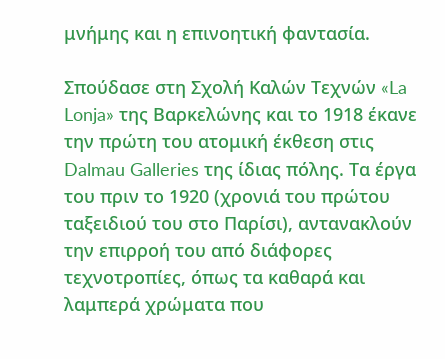μνήμης και η επινοητική φαντασία.

Σπούδασε στη Σχολή Καλών Τεχνών «La Lonja» της Βαρκελώνης και το 1918 έκανε την πρώτη του ατομική έκθεση στις Dalmau Galleries της ίδιας πόλης. Τα έργα του πριν το 1920 (χρονιά του πρώτου ταξειδιού του στο Παρίσι), αντανακλούν την επιρροή του από διάφορες τεχνοτροπίες, όπως τα καθαρά και λαμπερά χρώματα που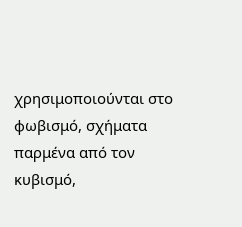χρησιμοποιούνται στο φωβισμό, σχήματα παρμένα από τον κυβισμό,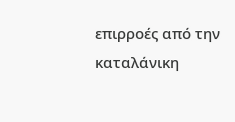επιρροές από την καταλάνικη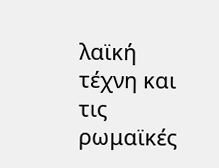λαϊκή τέχνη και τις ρωμαϊκές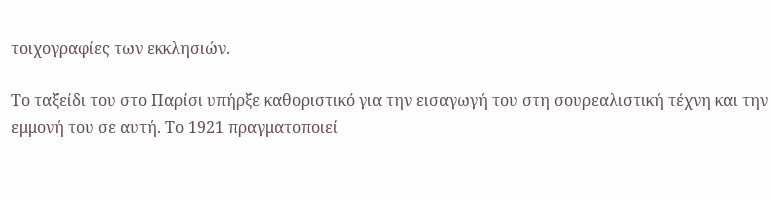τοιχογραφίες των εκκλησιών.

Το ταξείδι του στο Παρίσι υπήρξε καθοριστικό για την εισαγωγή του στη σουρεαλιστική τέχνη και την εμμονή του σε αυτή. Το 1921 πραγματοποιεί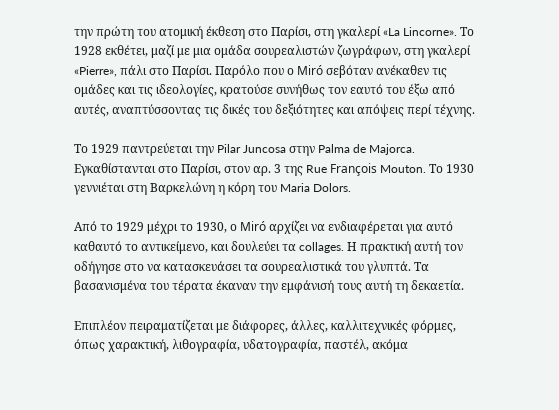την πρώτη του ατομική έκθεση στο Παρίσι, στη γκαλερί «La Lincorne». Το 1928 εκθέτει, μαζί με μια ομάδα σουρεαλιστών ζωγράφων, στη γκαλερί «Pierre», πάλι στο Παρίσι. Παρόλο που ο Miró σεβόταν ανέκαθεν τις ομάδες και τις ιδεολογίες, κρατούσε συνήθως τον εαυτό του έξω από αυτές, αναπτύσσοντας τις δικές του δεξιότητες και απόψεις περί τέχνης.

Το 1929 παντρεύεται την Pilar Juncosa στην Palma de Majorca. Εγκαθίστανται στο Παρίσι, στον αρ. 3 της Rue François Mouton. Το 1930 γεννιέται στη Βαρκελώνη η κόρη του Maria Dolors.

Από το 1929 μέχρι το 1930, ο Miró αρχίζει να ενδιαφέρεται για αυτό καθαυτό το αντικείμενο, και δουλεύει τα collages. Η πρακτική αυτή τον οδήγησε στο να κατασκευάσει τα σουρεαλιστικά του γλυπτά. Τα βασανισμένα του τέρατα έκαναν την εμφάνισή τους αυτή τη δεκαετία.

Επιπλέον πειραματίζεται με διάφορες, άλλες, καλλιτεχνικές φόρμες, όπως χαρακτική, λιθογραφία, υδατογραφία, παστέλ, ακόμα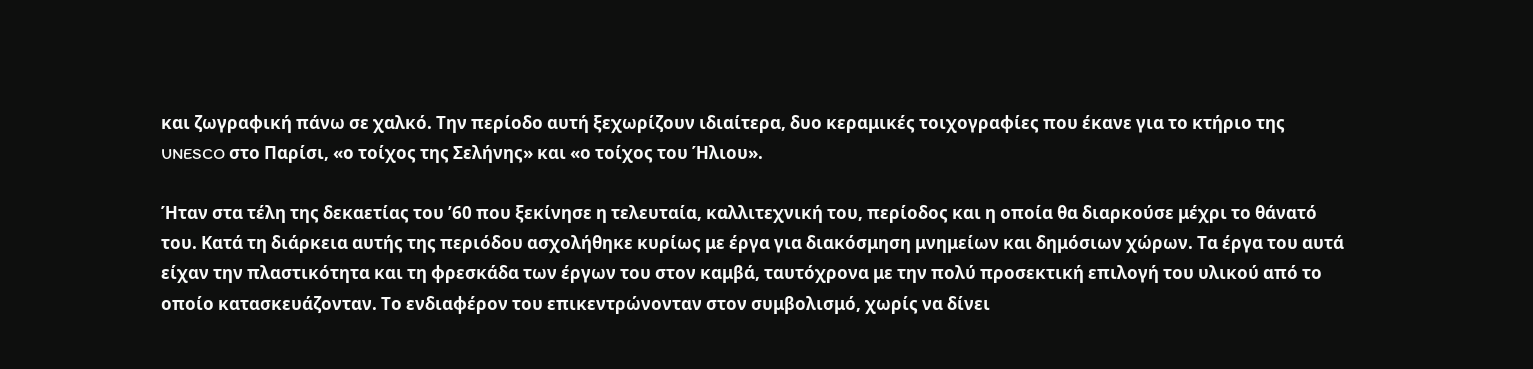και ζωγραφική πάνω σε χαλκό. Την περίοδο αυτή ξεχωρίζουν ιδιαίτερα, δυο κεραμικές τοιχογραφίες που έκανε για το κτήριο της UNESCO στο Παρίσι, «ο τοίχος της Σελήνης» και «ο τοίχος του Ήλιου».

Ήταν στα τέλη της δεκαετίας του ’60 που ξεκίνησε η τελευταία, καλλιτεχνική του, περίοδος και η οποία θα διαρκούσε μέχρι το θάνατό του. Κατά τη διάρκεια αυτής της περιόδου ασχολήθηκε κυρίως με έργα για διακόσμηση μνημείων και δημόσιων χώρων. Τα έργα του αυτά είχαν την πλαστικότητα και τη φρεσκάδα των έργων του στον καμβά, ταυτόχρονα με την πολύ προσεκτική επιλογή του υλικού από το οποίο κατασκευάζονταν. Το ενδιαφέρον του επικεντρώνονταν στον συμβολισμό, χωρίς να δίνει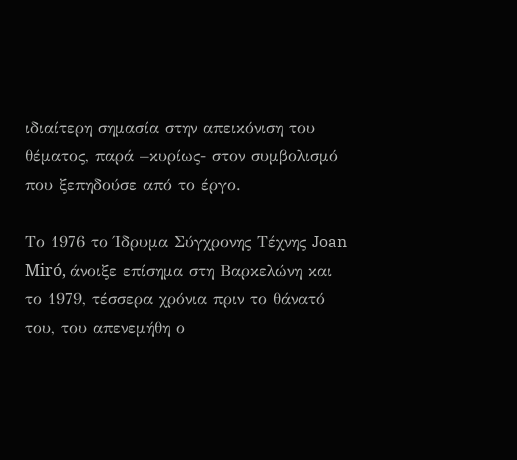ιδιαίτερη σημασία στην απεικόνιση του θέματος, παρά –κυρίως- στον συμβολισμό που ξεπηδούσε από το έργο.

Το 1976 το Ίδρυμα Σύγχρονης Τέχνης Joan Miró, άνοιξε επίσημα στη Βαρκελώνη και το 1979, τέσσερα χρόνια πριν το θάνατό του, του απενεμήθη ο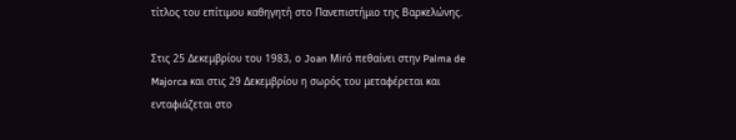τίτλος του επίτιμου καθηγητή στο Πανεπιστήμιο της Βαρκελώνης.

Στις 25 Δεκεμβρίου του 1983, ο Joan Miró πεθαίνει στην Palma de Majorca και στις 29 Δεκεμβρίου η σωρός του μεταφέρεται και ενταφιάζεται στο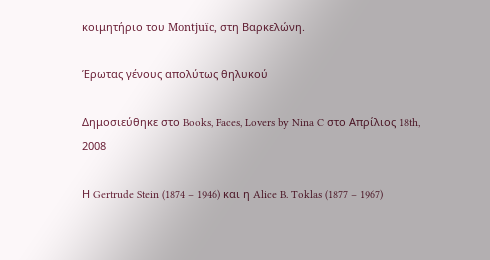κοιμητήριο του Montjuïc, στη Βαρκελώνη.

Έρωτας γένους απολύτως θηλυκού

Δημοσιεύθηκε στο Books, Faces, Lovers by Nina C στο Απρίλιος 18th, 2008

Η Gertrude Stein (1874 – 1946) και η Alice B. Toklas (1877 – 1967)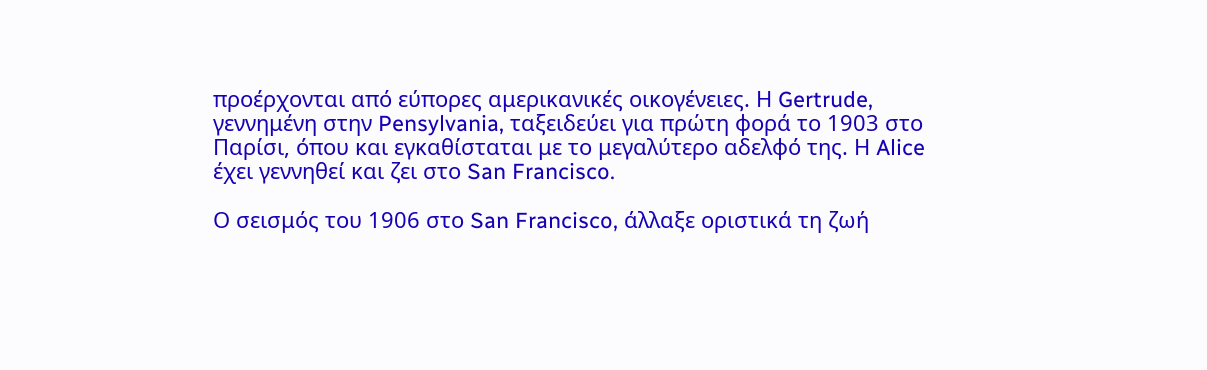προέρχονται από εύπορες αμερικανικές οικογένειες. Η Gertrude, γεννημένη στην Pensylvania, ταξειδεύει για πρώτη φορά το 1903 στο Παρίσι, όπου και εγκαθίσταται με το μεγαλύτερο αδελφό της. Η Alice έχει γεννηθεί και ζει στο San Francisco.

Ο σεισμός του 1906 στο San Francisco, άλλαξε οριστικά τη ζωή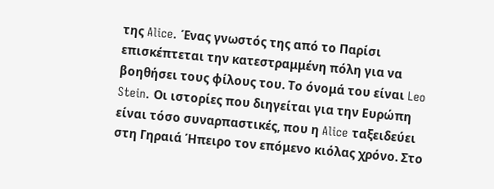της Alice. Ένας γνωστός της από το Παρίσι επισκέπτεται την κατεστραμμένη πόλη για να βοηθήσει τους φίλους του. Το όνομά του είναι Leo Stein. Οι ιστορίες που διηγείται για την Ευρώπη είναι τόσο συναρπαστικές, που η Alice ταξειδεύει στη Γηραιά Ήπειρο τον επόμενο κιόλας χρόνο. Στο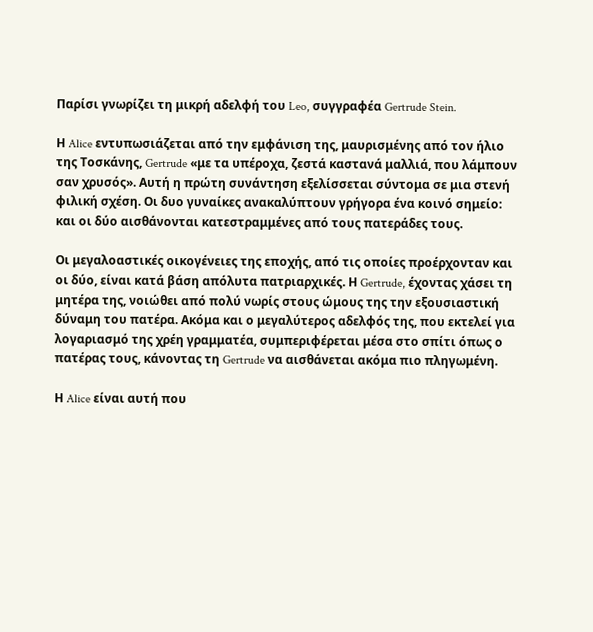Παρίσι γνωρίζει τη μικρή αδελφή του Leo, συγγραφέα Gertrude Stein.

Η Alice εντυπωσιάζεται από την εμφάνιση της, μαυρισμένης από τον ήλιο της Τοσκάνης, Gertrude «με τα υπέροχα, ζεστά καστανά μαλλιά, που λάμπουν σαν χρυσός». Αυτή η πρώτη συνάντηση εξελίσσεται σύντομα σε μια στενή φιλική σχέση. Οι δυο γυναίκες ανακαλύπτουν γρήγορα ένα κοινό σημείο: και οι δύο αισθάνονται κατεστραμμένες από τους πατεράδες τους.

Οι μεγαλοαστικές οικογένειες της εποχής, από τις οποίες προέρχονταν και οι δύο, είναι κατά βάση απόλυτα πατριαρχικές. Η Gertrude, έχοντας χάσει τη μητέρα της, νοιώθει από πολύ νωρίς στους ώμους της την εξουσιαστική δύναμη του πατέρα. Ακόμα και ο μεγαλύτερος αδελφός της, που εκτελεί για λογαριασμό της χρέη γραμματέα, συμπεριφέρεται μέσα στο σπίτι όπως ο πατέρας τους, κάνοντας τη Gertrude να αισθάνεται ακόμα πιο πληγωμένη.

Η Alice είναι αυτή που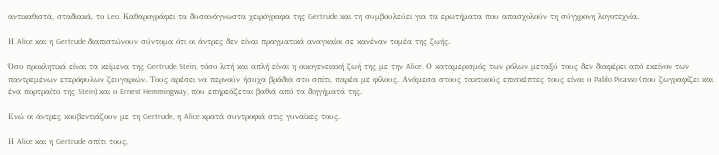αντικαθιστά, σταδιακά, το Leo. Καθαρογράφει τα δυσανάγνωστα χειρόγραφα της Gertrude και τη συμβουλεύει για τα ερωτήματα που απασχολούν τη σύγχρονη λογοτεχνία.

Η Alice και η Gertrude διαπιστώνουν σύντομα ότι οι άντρες δεν είναι πραγματικά αναγκαίοι σε κανέναν τομέα της ζωής.

Όσο προκλητικά είναι τα κείμενα της Gertrude Stein, τόσο λιτή και απλή είναι η οικογενειακή ζωή της με την Alice. Ο καταμερισμός των ρόλων μεταξύ τους δεν διαφέρει από εκείνον των παντρεμένων ετερόφυλων ζευγαριών. Τους αρέσει να περνούν ήσυχα βράδια στο σπίτι, παρέα με φίλους. Ανάμεσα στους τακτικούς επισκέπτες τους είναι ο Pablo Picasso (που ζωγραφίζει και ένα πορτραίτο της Stein) και ο Ernest Hemmingway, που επηρεάζεται βαθιά από τα διηγήματά της.

Ενώ οι άντρες κουβεντιάζουν με τη Gertrude, η Alice κρατά συντροφιά στις γυναίκες τους.

Η Alice και η Gertrude σπίτι τους,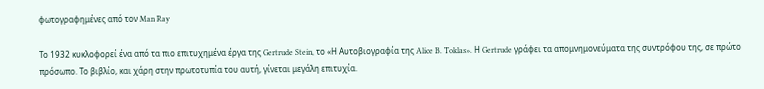φωτογραφημένες από τον Man Ray

Το 1932 κυκλοφορεί ένα από τα πιο επιτυχημένα έργα της Gertrude Stein, το «Η Αυτοβιογραφία της Alice B. Toklas». Η Gertrude γράφει τα απομνημονεύματα της συντρόφου της, σε πρώτο πρόσωπο. Το βιβλίο, και χάρη στην πρωτοτυπία του αυτή, γίνεται μεγάλη επιτυχία.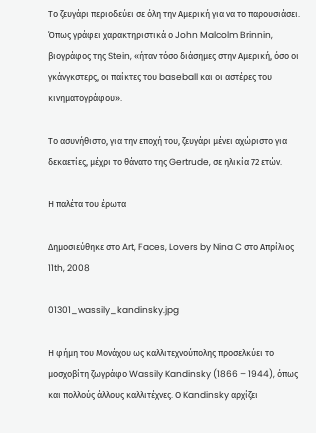Το ζευγάρι περιοδεύει σε όλη την Αμερική για να το παρουσιάσει. Όπως γράφει χαρακτηριστικά ο John Malcolm Brinnin, βιογράφος της Stein, «ήταν τόσο διάσημες στην Αμερική, όσο οι γκάνγκστερς, οι παίκτες του baseball και οι αστέρες του κινηματογράφου».

Το ασυνήθιστο, για την εποχή του, ζευγάρι μένει αχώριστο για δεκαετίες, μέχρι το θάνατο της Gertrude, σε ηλικία 72 ετών.

Η παλέτα του έρωτα

Δημοσιεύθηκε στο Art, Faces, Lovers by Nina C στο Απρίλιος 11th, 2008

01301_wassily_kandinsky.jpg

Η φήμη του Μονάχου ως καλλιτεχνούπολης προσελκύει το μοσχοβίτη ζωγράφο Wassily Kandinsky (1866 – 1944), όπως και πολλούς άλλους καλλιτέχνες. Ο Kandinsky αρχίζει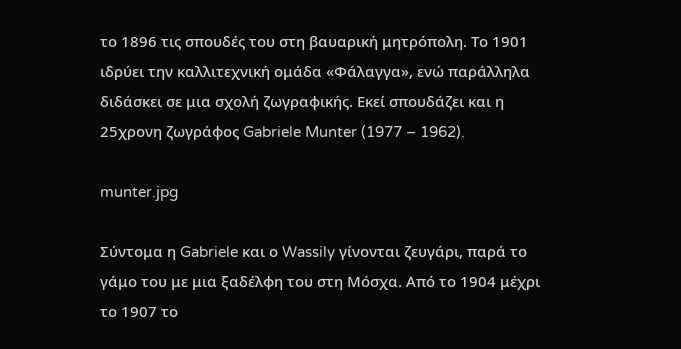το 1896 τις σπουδές του στη βαυαρική μητρόπολη. Το 1901 ιδρύει την καλλιτεχνική ομάδα «Φάλαγγα», ενώ παράλληλα διδάσκει σε μια σχολή ζωγραφικής. Εκεί σπουδάζει και η 25χρονη ζωγράφος Gabriele Munter (1977 – 1962).

munter.jpg

Σύντομα η Gabriele και ο Wassily γίνονται ζευγάρι, παρά το γάμο του με μια ξαδέλφη του στη Μόσχα. Από το 1904 μέχρι το 1907 το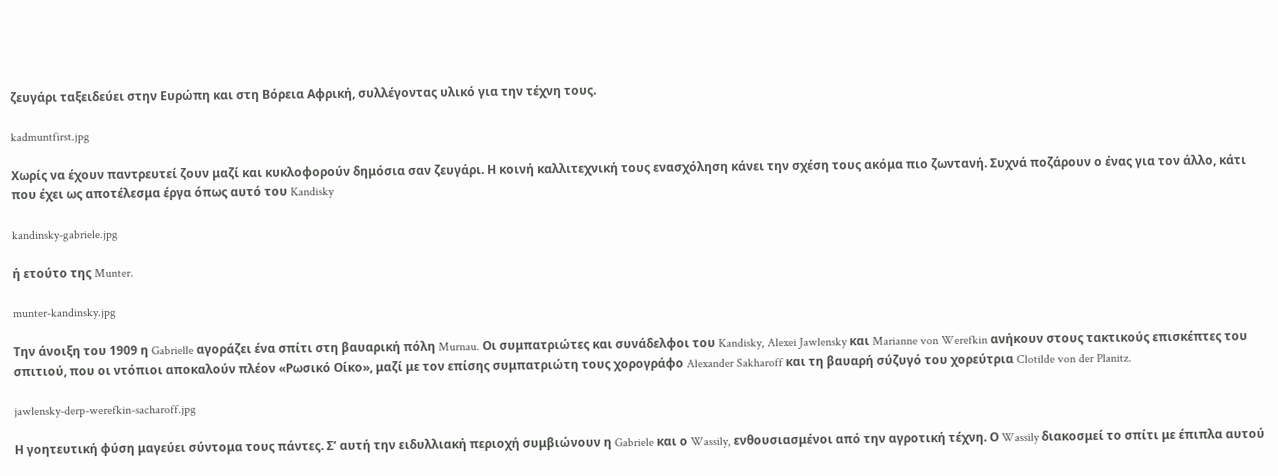ζευγάρι ταξειδεύει στην Ευρώπη και στη Βόρεια Αφρική, συλλέγοντας υλικό για την τέχνη τους.

kadmuntfirst.jpg

Χωρίς να έχουν παντρευτεί ζουν μαζί και κυκλοφορούν δημόσια σαν ζευγάρι. Η κοινή καλλιτεχνική τους ενασχόληση κάνει την σχέση τους ακόμα πιο ζωντανή. Συχνά ποζάρουν ο ένας για τον άλλο, κάτι που έχει ως αποτέλεσμα έργα όπως αυτό του Kandisky

kandinsky-gabriele.jpg

ή ετούτο της Munter.

munter-kandinsky.jpg

Την άνοιξη του 1909 η Gabrielle αγοράζει ένα σπίτι στη βαυαρική πόλη Murnau. Οι συμπατριώτες και συνάδελφοι του Kandisky, Alexei Jawlensky και Marianne von Werefkin ανήκουν στους τακτικούς επισκέπτες του σπιτιού, που οι ντόπιοι αποκαλούν πλέον «Ρωσικό Οίκο», μαζί με τον επίσης συμπατριώτη τους χορογράφο Alexander Sakharoff και τη βαυαρή σύζυγό του χορεύτρια Clotilde von der Planitz.

jawlensky-derp-werefkin-sacharoff.jpg

Η γοητευτική φύση μαγεύει σύντομα τους πάντες. Σ’ αυτή την ειδυλλιακή περιοχή συμβιώνουν η Gabriele και ο Wassily, ενθουσιασμένοι από την αγροτική τέχνη. Ο Wassily διακοσμεί το σπίτι με έπιπλα αυτού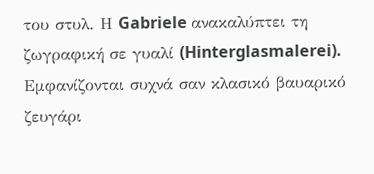του στυλ. Η Gabriele ανακαλύπτει τη ζωγραφική σε γυαλί (Hinterglasmalerei). Εμφανίζονται συχνά σαν κλασικό βαυαρικό ζευγάρι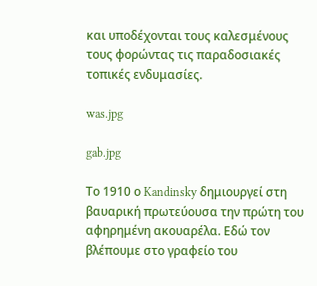και υποδέχονται τους καλεσμένους τους φορώντας τις παραδοσιακές τοπικές ενδυμασίες.

was.jpg

gab.jpg

Το 1910 ο Kandinsky δημιουργεί στη βαυαρική πρωτεύουσα την πρώτη του αφηρημένη ακουαρέλα. Εδώ τον βλέπουμε στο γραφείο του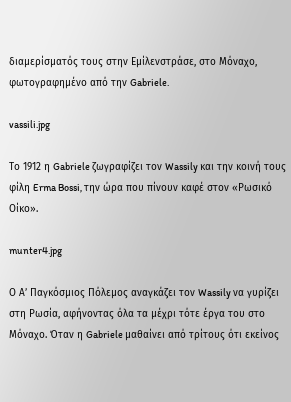διαμερίσματός τους στην Εμίλενστράσε, στο Μόναχο, φωτογραφημένο από την Gabriele.

vassili.jpg

Το 1912 η Gabriele ζωγραφίζει τον Wassily και την κοινή τους φίλη Erma Bossi, την ώρα που πίνουν καφέ στον «Ρωσικό Οίκο».

munter4.jpg

Ο Α’ Παγκόσμιος Πόλεμος αναγκάζει τον Wassily να γυρίζει στη Ρωσία, αφήνοντας όλα τα μέχρι τότε έργα του στο Μόναχο. Όταν η Gabriele μαθαίνει από τρίτους ότι εκείνος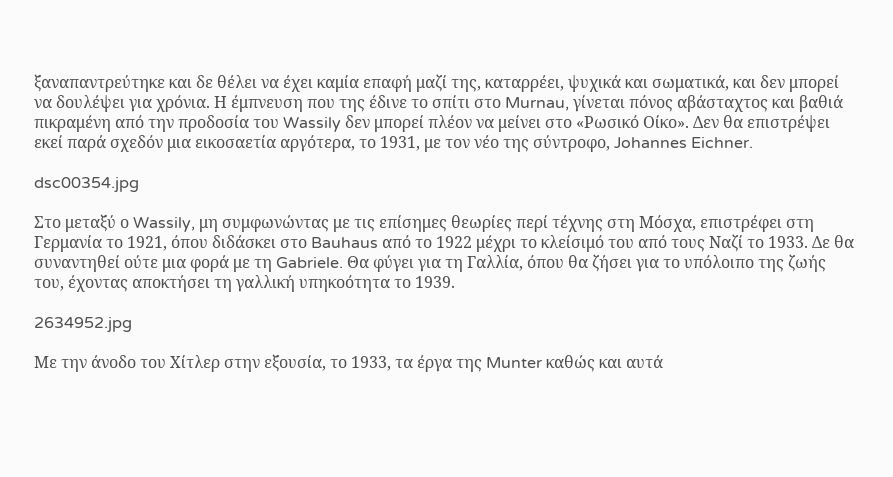ξαναπαντρεύτηκε και δε θέλει να έχει καμία επαφή μαζί της, καταρρέει, ψυχικά και σωματικά, και δεν μπορεί να δουλέψει για χρόνια. Η έμπνευση που της έδινε το σπίτι στο Murnau, γίνεται πόνος αβάσταχτος και βαθιά πικραμένη από την προδοσία του Wassily δεν μπορεί πλέον να μείνει στο «Ρωσικό Οίκο». Δεν θα επιστρέψει εκεί παρά σχεδόν μια εικοσαετία αργότερα, το 1931, με τον νέο της σύντροφο, Johannes Eichner.

dsc00354.jpg

Στο μεταξύ ο Wassily, μη συμφωνώντας με τις επίσημες θεωρίες περί τέχνης στη Μόσχα, επιστρέφει στη Γερμανία το 1921, όπου διδάσκει στο Bauhaus από το 1922 μέχρι το κλείσιμό του από τους Ναζί το 1933. Δε θα συναντηθεί ούτε μια φορά με τη Gabriele. Θα φύγει για τη Γαλλία, όπου θα ζήσει για το υπόλοιπο της ζωής του, έχοντας αποκτήσει τη γαλλική υπηκοότητα το 1939.

2634952.jpg

Με την άνοδο του Χίτλερ στην εξουσία, το 1933, τα έργα της Munter καθώς και αυτά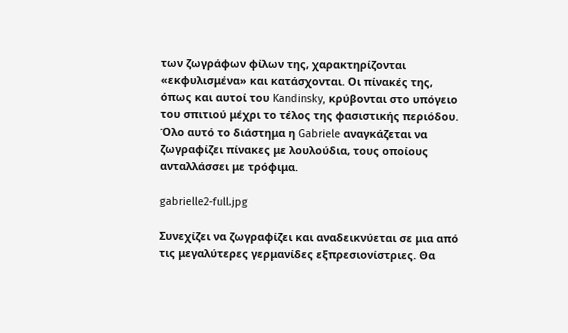των ζωγράφων φίλων της, χαρακτηρίζονται «εκφυλισμένα» και κατάσχονται. Οι πίνακές της, όπως και αυτοί του Kandinsky, κρύβονται στο υπόγειο του σπιτιού μέχρι το τέλος της φασιστικής περιόδου. Όλο αυτό το διάστημα η Gabriele αναγκάζεται να ζωγραφίζει πίνακες με λουλούδια, τους οποίους ανταλλάσσει με τρόφιμα.

gabrielle2-full.jpg

Συνεχίζει να ζωγραφίζει και αναδεικνύεται σε μια από τις μεγαλύτερες γερμανίδες εξπρεσιονίστριες. Θα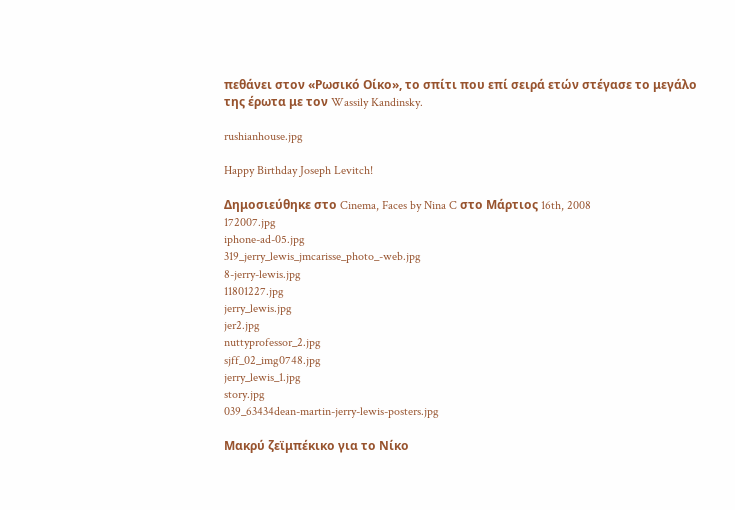πεθάνει στον «Ρωσικό Οίκο», το σπίτι που επί σειρά ετών στέγασε το μεγάλο της έρωτα με τον Wassily Kandinsky.

rushianhouse.jpg

Happy Birthday Joseph Levitch!

Δημοσιεύθηκε στο Cinema, Faces by Nina C στο Μάρτιος 16th, 2008
172007.jpg
iphone-ad-05.jpg
319_jerry_lewis_jmcarisse_photo_-web.jpg
8-jerry-lewis.jpg
11801227.jpg
jerry_lewis.jpg
jer2.jpg
nuttyprofessor_2.jpg
sjff_02_img0748.jpg
jerry_lewis_1.jpg
story.jpg
039_63434dean-martin-jerry-lewis-posters.jpg

Μακρύ ζεϊμπέκικο για το Νίκο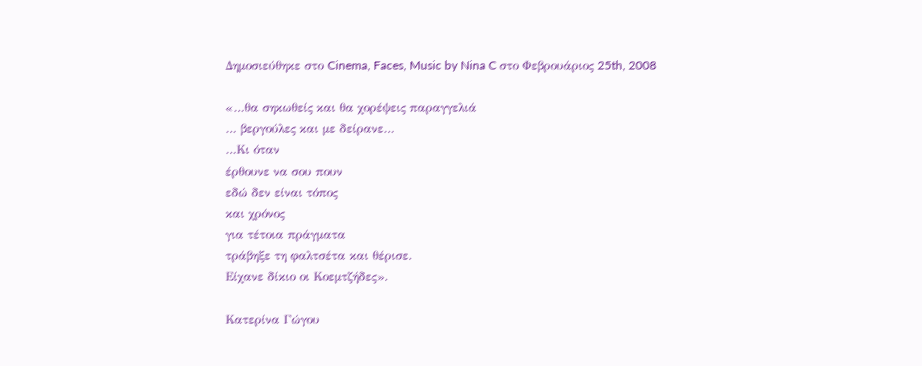Δημοσιεύθηκε στο Cinema, Faces, Music by Nina C στο Φεβρουάριος 25th, 2008

«…θα σηκωθείς και θα χορέψεις παραγγελιά
… βεργούλες και με δείρανε…
…Κι όταν
έρθουνε να σου πουν
εδώ δεν είναι τόπος
και χρόνος
για τέτοια πράγματα
τράβηξε τη φαλτσέτα και θέρισε.
Είχανε δίκιο οι Κοεμτζήδες».

Κατερίνα Γώγου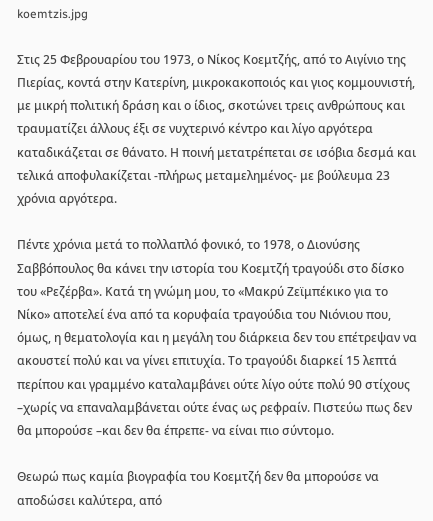koemtzis.jpg

Στις 25 Φεβρουαρίου του 1973, ο Νίκος Κοεμτζής, από το Αιγίνιο της Πιερίας, κοντά στην Κατερίνη, μικροκακοποιός και γιος κομμουνιστή, με μικρή πολιτική δράση και ο ίδιος, σκοτώνει τρεις ανθρώπους και τραυματίζει άλλους έξι σε νυχτερινό κέντρο και λίγο αργότερα καταδικάζεται σε θάνατο. Η ποινή μετατρέπεται σε ισόβια δεσμά και τελικά αποφυλακίζεται -πλήρως μεταμελημένος- με βούλευμα 23 χρόνια αργότερα.

Πέντε χρόνια μετά το πολλαπλό φονικό, το 1978, ο Διονύσης Σαββόπουλος θα κάνει την ιστορία του Κοεμτζή τραγούδι στο δίσκο του «Ρεζέρβα». Κατά τη γνώμη μου, το «Μακρύ Ζεϊμπέκικο για το Νίκο» αποτελεί ένα από τα κορυφαία τραγούδια του Νιόνιου που, όμως, η θεματολογία και η μεγάλη του διάρκεια δεν του επέτρεψαν να ακουστεί πολύ και να γίνει επιτυχία. Το τραγούδι διαρκεί 15 λεπτά περίπου και γραμμένο καταλαμβάνει ούτε λίγο ούτε πολύ 90 στίχους –χωρίς να επαναλαμβάνεται ούτε ένας ως ρεφραίν. Πιστεύω πως δεν θα μπορούσε –και δεν θα έπρεπε- να είναι πιο σύντομο.

Θεωρώ πως καμία βιογραφία του Κοεμτζή δεν θα μπορούσε να αποδώσει καλύτερα, από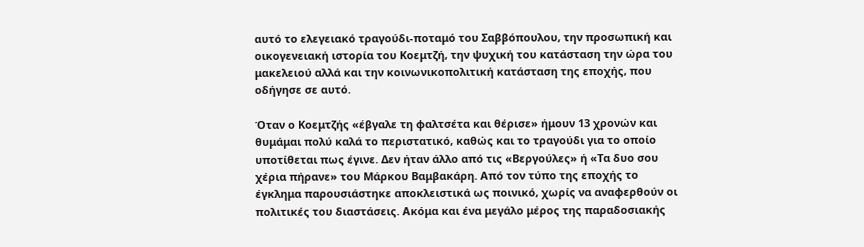αυτό το ελεγειακό τραγούδι-ποταμό του Σαββόπουλου, την προσωπική και οικογενειακή ιστορία του Κοεμτζή, την ψυχική του κατάσταση την ώρα του μακελειού αλλά και την κοινωνικοπολιτική κατάσταση της εποχής, που οδήγησε σε αυτό.

Όταν ο Κοεμτζής «έβγαλε τη φαλτσέτα και θέρισε» ήμουν 13 χρονών και θυμάμαι πολύ καλά το περιστατικό, καθώς και το τραγούδι για το οποίο υποτίθεται πως έγινε. Δεν ήταν άλλο από τις «Βεργούλες» ή «Τα δυο σου χέρια πήρανε» του Μάρκου Βαμβακάρη. Από τον τύπο της εποχής το έγκλημα παρουσιάστηκε αποκλειστικά ως ποινικό, χωρίς να αναφερθούν οι πολιτικές του διαστάσεις. Ακόμα και ένα μεγάλο μέρος της παραδοσιακής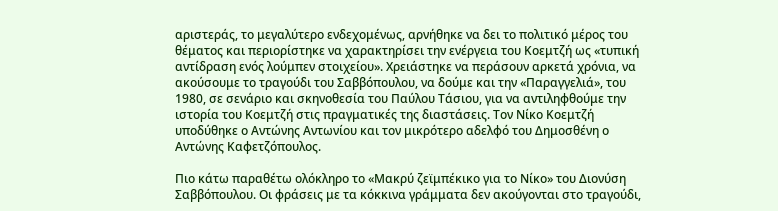αριστεράς, το μεγαλύτερο ενδεχομένως, αρνήθηκε να δει το πολιτικό μέρος του θέματος και περιορίστηκε να χαρακτηρίσει την ενέργεια του Κοεμτζή ως «τυπική αντίδραση ενός λούμπεν στοιχείου». Χρειάστηκε να περάσουν αρκετά χρόνια, να ακούσουμε το τραγούδι του Σαββόπουλου, να δούμε και την «Παραγγελιά», του 1980, σε σενάριο και σκηνοθεσία του Παύλου Τάσιου, για να αντιληφθούμε την ιστορία του Κοεμτζή στις πραγματικές της διαστάσεις. Τον Νίκο Κοεμτζή υποδύθηκε ο Αντώνης Αντωνίου και τον μικρότερο αδελφό του Δημοσθένη ο Αντώνης Καφετζόπουλος.

Πιο κάτω παραθέτω ολόκληρο το «Μακρύ ζεϊμπέκικο για το Νίκο» του Διονύση Σαββόπουλου. Οι φράσεις με τα κόκκινα γράμματα δεν ακούγονται στο τραγούδι,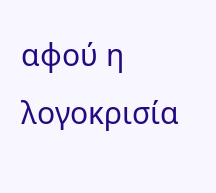αφού η λογοκρισία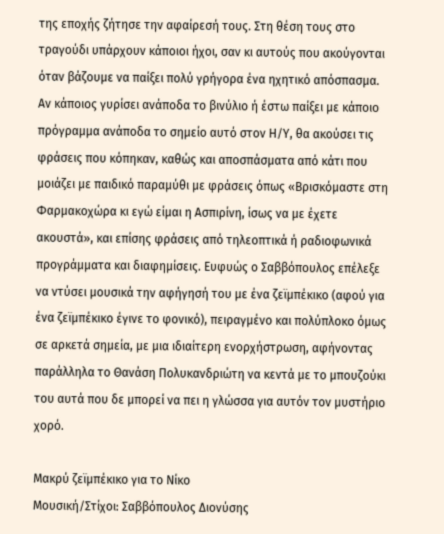της εποχής ζήτησε την αφαίρεσή τους. Στη θέση τους στο τραγούδι υπάρχουν κάποιοι ήχοι, σαν κι αυτούς που ακούγονται όταν βάζουμε να παίξει πολύ γρήγορα ένα ηχητικό απόσπασμα. Αν κάποιος γυρίσει ανάποδα το βινύλιο ή έστω παίξει με κάποιο πρόγραμμα ανάποδα το σημείο αυτό στον Η/Υ, θα ακούσει τις φράσεις που κόπηκαν, καθώς και αποσπάσματα από κάτι που μοιάζει με παιδικό παραμύθι με φράσεις όπως «Βρισκόμαστε στη Φαρμακοχώρα κι εγώ είμαι η Ασπιρίνη, ίσως να με έχετε ακουστά», και επίσης φράσεις από τηλεοπτικά ή ραδιοφωνικά προγράμματα και διαφημίσεις. Ευφυώς ο Σαββόπουλος επέλεξε να ντύσει μουσικά την αφήγησή του με ένα ζεϊμπέκικο (αφού για ένα ζεϊμπέκικο έγινε το φονικό), πειραγμένο και πολύπλοκο όμως σε αρκετά σημεία, με μια ιδιαίτερη ενορχήστρωση, αφήνοντας παράλληλα το Θανάση Πολυκανδριώτη να κεντά με το μπουζούκι του αυτά που δε μπορεί να πει η γλώσσα για αυτόν τον μυστήριο χορό.

Μακρύ ζεϊμπέκικο για το Νίκο
Μουσική/Στίχοι: Σαββόπουλος Διονύσης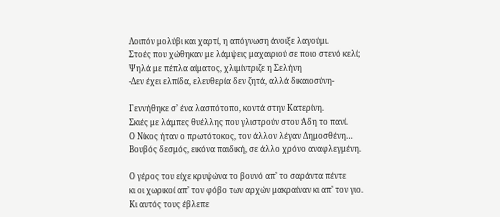Λοιπόν μολύβι και χαρτί, η απόγνωση άνοιξε λαγούμι.
Στοές που χώθηκαν με λάμψεις μαχαιριού σε ποιο στενό κελί;
Ψηλά με πέπλα αίματος, χλιμίντριζε η Σελήνη
-Δεν έχει ελπίδα, ελευθερία δεν ζητά, αλλά δικαιοσύνη-

Γεννήθηκε σ’ ένα λασπότοπο, κοντά στην Κατερίνη.
Σκιές με λάμπες θυέλλης που γλιστρούν στου Άδη το πανί.
Ο Νίκος ήταν ο πρωτότοκος, τον άλλον λέγαν Δημοσθένη…
Βουβός δεσμός, εικόνα παιδική, σε άλλο χρόνο αναφλεγμένη.

Ο γέρος του είχε κρυψώνα το βουνό απ’ το σαράντα πέντε
κι οι χωρικοί απ’ τον φόβο των αρχών μακραίναν κι απ’ τον γιο.
Κι αυτός τους έβλεπε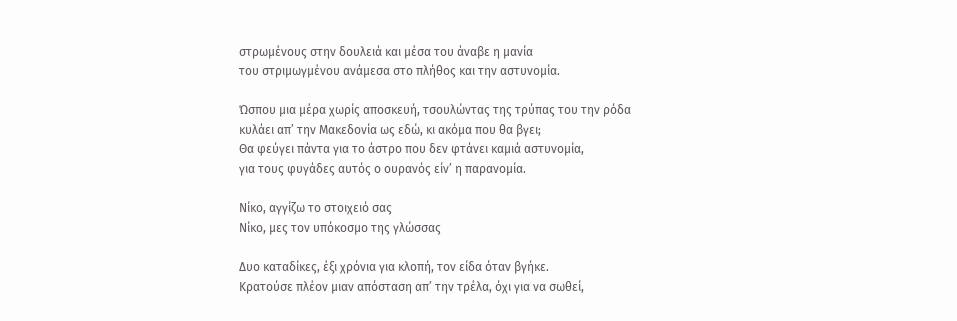στρωμένους στην δουλειά και μέσα του άναβε η μανία
του στριμωγμένου ανάμεσα στο πλήθος και την αστυνομία.

Ώσπου μια μέρα χωρίς αποσκευή, τσουλώντας της τρύπας του την ρόδα
κυλάει απ’ την Μακεδονία ως εδώ, κι ακόμα που θα βγει;
Θα φεύγει πάντα για το άστρο που δεν φτάνει καμιά αστυνομία,
για τους φυγάδες αυτός ο ουρανός είν’ η παρανομία.

Νίκο, αγγίζω το στοιχειό σας
Νίκο, μες τον υπόκοσμο της γλώσσας

Δυο καταδίκες, έξι χρόνια για κλοπή, τον είδα όταν βγήκε.
Κρατούσε πλέον μιαν απόσταση απ’ την τρέλα, όχι για να σωθεί,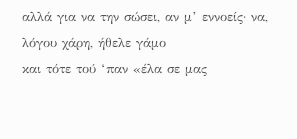αλλά για να την σώσει, αν μ’ εννοείς· να, λόγου χάρη, ήθελε γάμο
και τότε τού ‘παν «έλα σε μας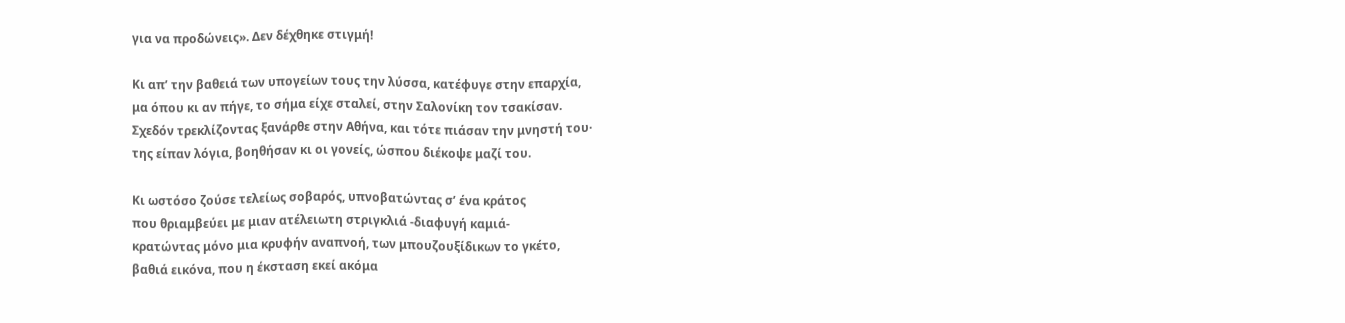για να προδώνεις». Δεν δέχθηκε στιγμή!

Κι απ’ την βαθειά των υπογείων τους την λύσσα, κατέφυγε στην επαρχία,
μα όπου κι αν πήγε, το σήμα είχε σταλεί, στην Σαλονίκη τον τσακίσαν.
Σχεδόν τρεκλίζοντας ξανάρθε στην Αθήνα, και τότε πιάσαν την μνηστή του·
της είπαν λόγια, βοηθήσαν κι οι γονείς, ώσπου διέκοψε μαζί του.

Κι ωστόσο ζούσε τελείως σοβαρός, υπνοβατώντας σ’ ένα κράτος
που θριαμβεύει με μιαν ατέλειωτη στριγκλιά -διαφυγή καμιά-
κρατώντας μόνο μια κρυφήν αναπνοή, των μπουζουξίδικων το γκέτο,
βαθιά εικόνα, που η έκσταση εκεί ακόμα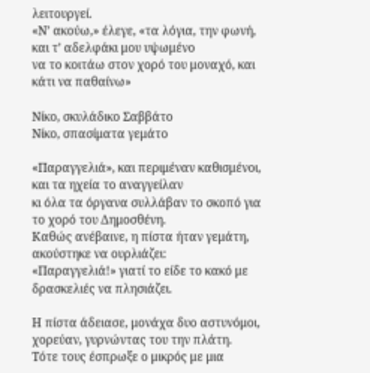λειτουργεί.
«Ν’ ακούω,» έλεγε, «τα λόγια, την φωνή, και τ’ αδελφάκι μου υψωμένο
να το κοιτάω στον χορό του μοναχό, και κάτι να παθαίνω»

Νίκο, σκυλάδικο Σαββάτο
Νίκο, σπασίματα γεμάτο

«Παραγγελιά», και περιμέναν καθισμένοι, και τα ηχεία το αναγγείλαν
κι όλα τα όργανα συλλάβαν το σκοπό για το χορό του Δημοσθένη.
Καθώς ανέβαινε, η πίστα ήταν γεμάτη, ακούστηκε να ουρλιάζει:
«Παραγγελιά!» γιατί το είδε το κακό με δρασκελιές να πλησιάζει.

Η πίστα άδειασε, μονάχα δυο αστυνόμοι, χορεύαν, γυρνώντας του την πλάτη.
Τότε τους έσπρωξε ο μικρός με μια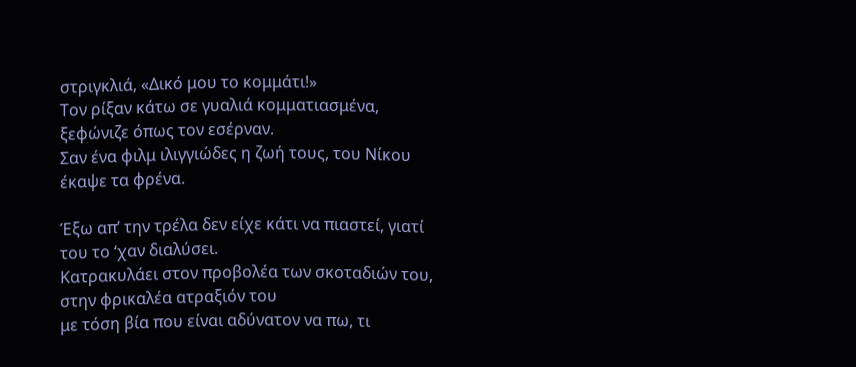στριγκλιά, «Δικό μου το κομμάτι!»
Τον ρίξαν κάτω σε γυαλιά κομματιασμένα, ξεφώνιζε όπως τον εσέρναν.
Σαν ένα φιλμ ιλιγγιώδες η ζωή τους, του Νίκου έκαψε τα φρένα.

Έξω απ’ την τρέλα δεν είχε κάτι να πιαστεί, γιατί του το ‘χαν διαλύσει.
Κατρακυλάει στον προβολέα των σκοταδιών του, στην φρικαλέα ατραξιόν του
με τόση βία που είναι αδύνατον να πω, τι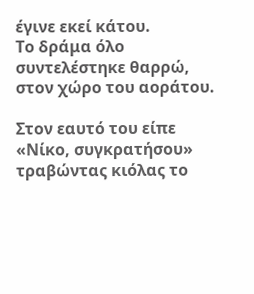έγινε εκεί κάτου.
Το δράμα όλο συντελέστηκε θαρρώ, στον χώρο του αοράτου.

Στον εαυτό του είπε «Νίκο, συγκρατήσου» τραβώντας κιόλας το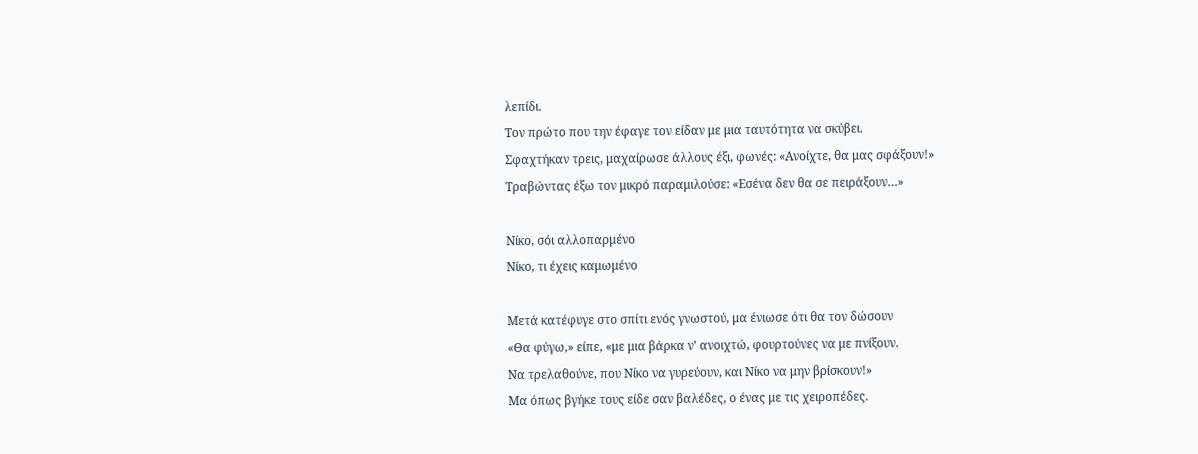λεπίδι.
Τον πρώτο που την έφαγε τον είδαν με μια ταυτότητα να σκύβει.
Σφαχτήκαν τρεις, μαχαίρωσε άλλους έξι, φωνές: «Ανοίχτε, θα μας σφάξουν!»
Τραβώντας έξω τον μικρό παραμιλούσε: «Εσένα δεν θα σε πειράξουν…»

Νίκο, σόι αλλοπαρμένο
Νίκο, τι έχεις καμωμένο

Μετά κατέφυγε στο σπίτι ενός γνωστού, μα ένιωσε ότι θα τον δώσουν
«Θα φύγω,» είπε, «με μια βάρκα ν’ ανοιχτώ, φουρτούνες να με πνίξουν.
Να τρελαθούνε, που Νίκο να γυρεύουν, και Νίκο να μην βρίσκουν!»
Μα όπως βγήκε τους είδε σαν βαλέδες, ο ένας με τις χειροπέδες.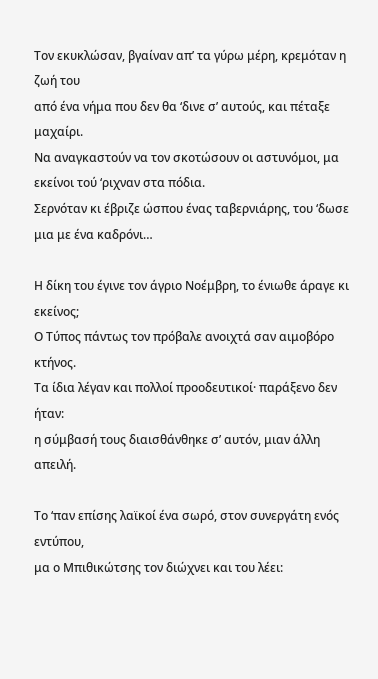Τον εκυκλώσαν, βγαίναν απ’ τα γύρω μέρη, κρεμόταν η ζωή του
από ένα νήμα που δεν θα ‘δινε σ’ αυτούς, και πέταξε μαχαίρι.
Να αναγκαστούν να τον σκοτώσουν οι αστυνόμοι, μα εκείνοι τού ‘ριχναν στα πόδια.
Σερνόταν κι έβριζε ώσπου ένας ταβερνιάρης, του ‘δωσε μια με ένα καδρόνι…

Η δίκη του έγινε τον άγριο Νοέμβρη, το ένιωθε άραγε κι εκείνος;
Ο Τύπος πάντως τον πρόβαλε ανοιχτά σαν αιμοβόρο κτήνος.
Τα ίδια λέγαν και πολλοί προοδευτικοί· παράξενο δεν ήταν:
η σύμβασή τους διαισθάνθηκε σ’ αυτόν, μιαν άλλη απειλή.

Το ‘παν επίσης λαϊκοί ένα σωρό, στον συνεργάτη ενός εντύπου,
μα ο Μπιθικώτσης τον διώχνει και του λέει: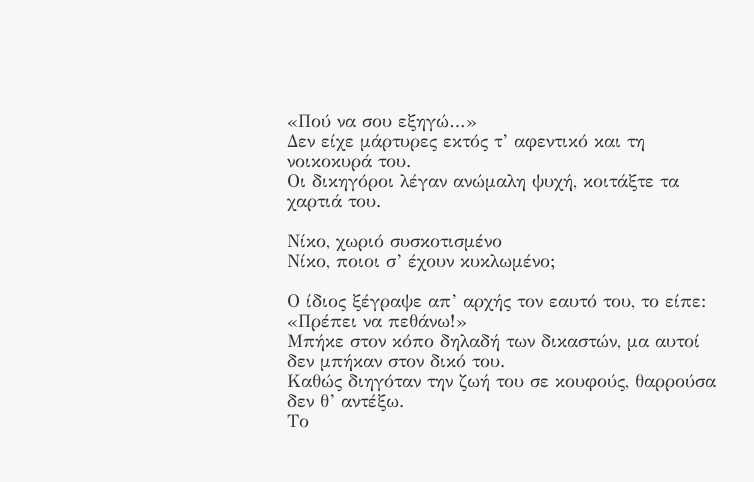«Πού να σου εξηγώ…»
Δεν είχε μάρτυρες εκτός τ’ αφεντικό και τη νοικοκυρά του.
Οι δικηγόροι λέγαν ανώμαλη ψυχή, κοιτάξτε τα χαρτιά του.

Νίκο, χωριό συσκοτισμένο
Νίκο, ποιοι σ’ έχουν κυκλωμένο;

Ο ίδιος ξέγραψε απ’ αρχής τον εαυτό του, το είπε: «Πρέπει να πεθάνω!»
Μπήκε στον κόπο δηλαδή των δικαστών, μα αυτοί δεν μπήκαν στον δικό του.
Καθώς διηγόταν την ζωή του σε κουφούς, θαρρούσα δεν θ’ αντέξω.
Το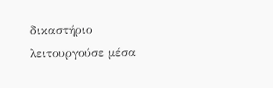δικαστήριο λειτουργούσε μέσα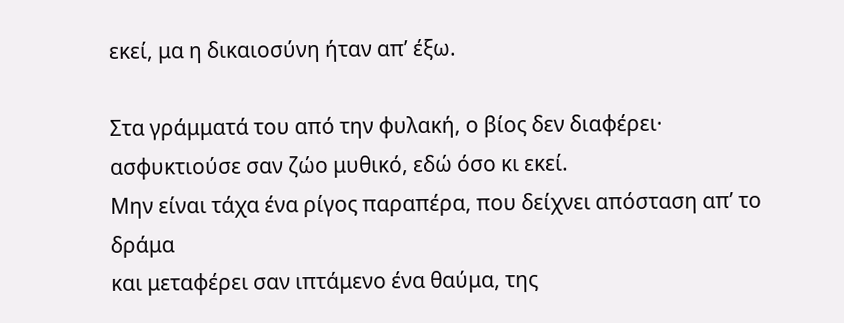εκεί, μα η δικαιοσύνη ήταν απ’ έξω.

Στα γράμματά του από την φυλακή, ο βίος δεν διαφέρει·
ασφυκτιούσε σαν ζώο μυθικό, εδώ όσο κι εκεί.
Μην είναι τάχα ένα ρίγος παραπέρα, που δείχνει απόσταση απ’ το δράμα
και μεταφέρει σαν ιπτάμενο ένα θαύμα, της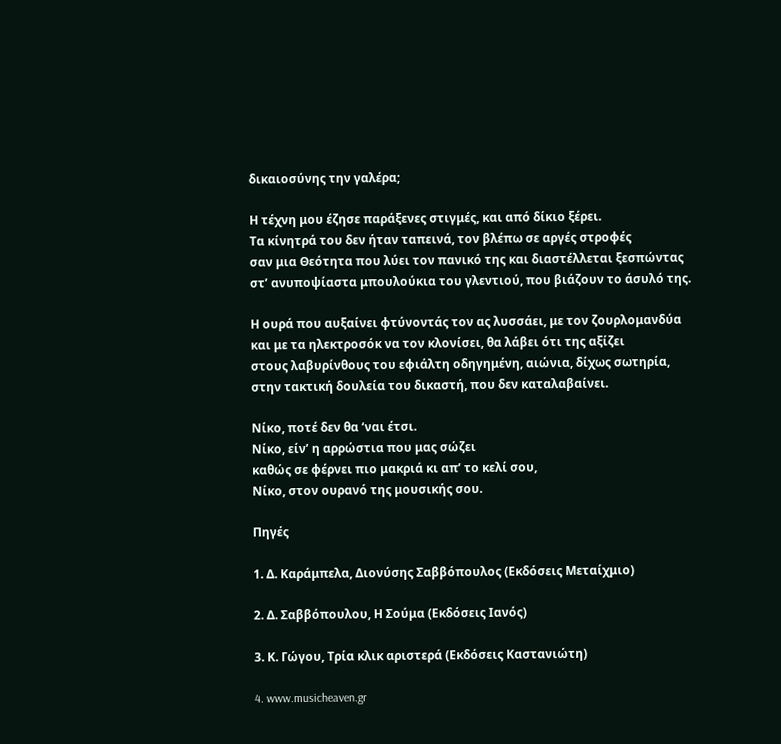δικαιοσύνης την γαλέρα;

Η τέχνη μου έζησε παράξενες στιγμές, και από δίκιο ξέρει.
Τα κίνητρά του δεν ήταν ταπεινά, τον βλέπω σε αργές στροφές
σαν μια Θεότητα που λύει τον πανικό της και διαστέλλεται ξεσπώντας
στ’ ανυποψίαστα μπουλούκια του γλεντιού, που βιάζουν το άσυλό της.

Η ουρά που αυξαίνει φτύνοντάς τον ας λυσσάει, με τον ζουρλομανδύα
και με τα ηλεκτροσόκ να τον κλονίσει, θα λάβει ότι της αξίζει
στους λαβυρίνθους του εφιάλτη οδηγημένη, αιώνια, δίχως σωτηρία,
στην τακτική δουλεία του δικαστή, που δεν καταλαβαίνει.

Νίκο, ποτέ δεν θα ‘ναι έτσι.
Νίκο, είν’ η αρρώστια που μας σώζει
καθώς σε φέρνει πιο μακριά κι απ’ το κελί σου,
Νίκο, στον ουρανό της μουσικής σου.

Πηγές

1. Δ. Καράμπελα, Διονύσης Σαββόπουλος (Εκδόσεις Μεταίχμιο)

2. Δ. Σαββόπουλου, Η Σούμα (Εκδόσεις Ιανός)

3. Κ. Γώγου, Τρία κλικ αριστερά (Εκδόσεις Καστανιώτη)

4. www.musicheaven.gr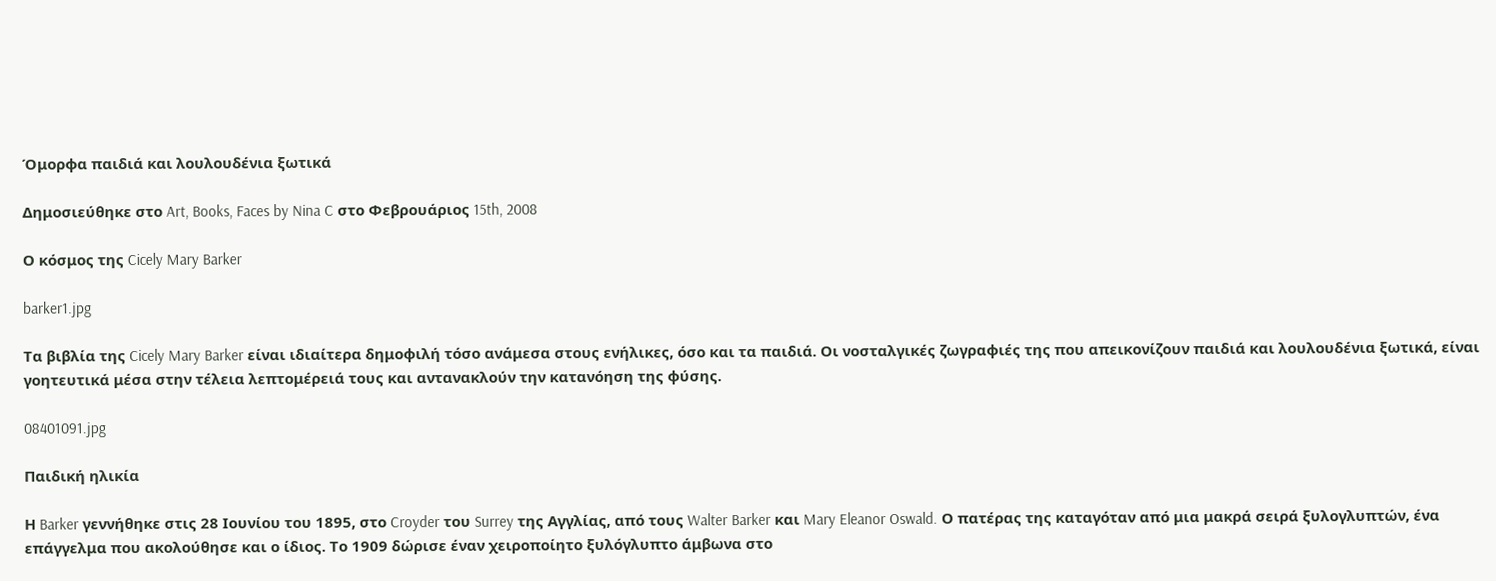Όμορφα παιδιά και λουλουδένια ξωτικά

Δημοσιεύθηκε στο Art, Books, Faces by Nina C στο Φεβρουάριος 15th, 2008

Ο κόσμος της Cicely Mary Barker

barker1.jpg

Τα βιβλία της Cicely Mary Barker είναι ιδιαίτερα δημοφιλή τόσο ανάμεσα στους ενήλικες, όσο και τα παιδιά. Οι νοσταλγικές ζωγραφιές της που απεικονίζουν παιδιά και λουλουδένια ξωτικά, είναι γοητευτικά μέσα στην τέλεια λεπτομέρειά τους και αντανακλούν την κατανόηση της φύσης.

08401091.jpg

Παιδική ηλικία

Η Barker γεννήθηκε στις 28 Ιουνίου του 1895, στο Croyder του Surrey της Αγγλίας, από τους Walter Barker και Mary Eleanor Oswald. Ο πατέρας της καταγόταν από μια μακρά σειρά ξυλογλυπτών, ένα επάγγελμα που ακολούθησε και ο ίδιος. Το 1909 δώρισε έναν χειροποίητο ξυλόγλυπτο άμβωνα στο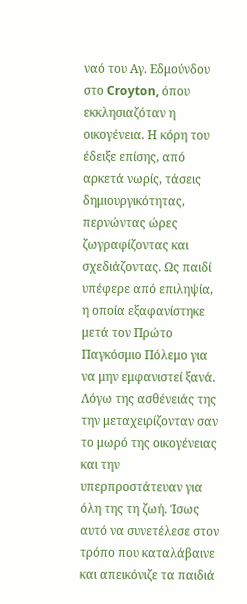ναό του Αγ. Εδμούνδου στο Croyton, όπου εκκλησιαζόταν η οικογένεια. Η κόρη του έδειξε επίσης, από αρκετά νωρίς, τάσεις δημιουργικότητας, περνώντας ώρες ζωγραφίζοντας και σχεδιάζοντας. Ως παιδί υπέφερε από επιληψία, η οποία εξαφανίστηκε μετά τον Πρώτο Παγκόσμιο Πόλεμο για να μην εμφανιστεί ξανά. Λόγω της ασθένειάς της την μεταχειρίζονταν σαν το μωρό της οικογένειας και την υπερπροστάτευαν για όλη της τη ζωή. Ίσως αυτό να συνετέλεσε στον τρόπο που καταλάβαινε και απεικόνιζε τα παιδιά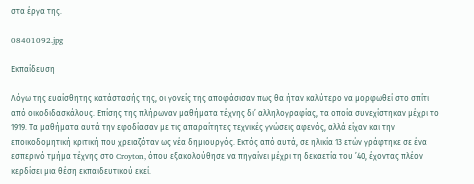στα έργα της.

08401092.jpg

Εκπαίδευση

Λόγω της ευαίσθητης κατάστασής της, οι γονείς της αποφάσισαν πως θα ήταν καλύτερο να μορφωθεί στο σπίτι από οικοδιδασκάλους. Επίσης της πλήρωναν μαθήματα τέχνης δι’ αλληλογραφίας, τα οποία συνεχίστηκαν μέχρι το 1919. Τα μαθήματα αυτά την εφοδίασαν με τις απαραίτητες τεχνικές γνώσεις αφενός, αλλά είχαν και την εποικοδομητική κριτική που χρειαζόταν ως νέα δημιουργός. Εκτός από αυτά, σε ηλικία 13 ετών γράφτηκε σε ένα εσπερινό τμήμα τέχνης στο Croyton, όπου εξακολούθησε να πηγαίνει μέχρι τη δεκαετία του ’40, έχοντας πλέον κερδίσει μια θέση εκπαιδευτικού εκεί.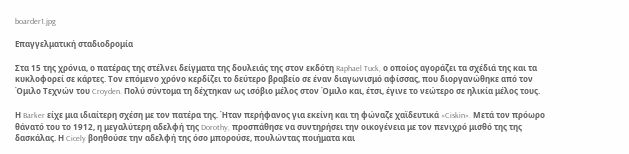boarder1.jpg

Επαγγελματική σταδιοδρομία

Στα 15 της χρόνια, ο πατέρας της στέλνει δείγματα της δουλειάς της στον εκδότη Raphael Tuck, ο οποίος αγοράζει τα σχέδιά της και τα κυκλοφορεί σε κάρτες. Τον επόμενο χρόνο κερδίζει το δεύτερο βραβείο σε έναν διαγωνισμό αφίσσας, που διοργανώθηκε από τον Όμιλο Τεχνών του Croyden. Πολύ σύντομα τη δέχτηκαν ως ισόβιο μέλος στον Όμιλο και, έτσι, έγινε το νεώτερο σε ηλικία μέλος τους.

Η Barker είχε μια ιδιαίτερη σχέση με τον πατέρα της. Ήταν περήφανος για εκείνη και τη φώναζε χαϊδευτικά «Ciskin». Μετά τον πρόωρο θάνατό του το 1912, η μεγαλύτερη αδελφή της Dorothy, προσπάθησε να συντηρήσει την οικογένεια με τον πενιχρό μισθό της της δασκάλας. Η Cicely βοηθούσε την αδελφή της όσο μπορούσε, πουλώντας ποιήματα και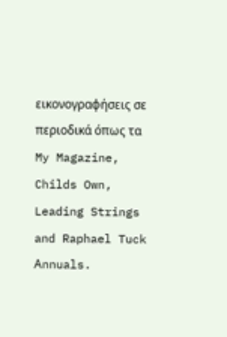εικονογραφήσεις σε περιοδικά όπως τα My Magazine, Childs Own, Leading Strings and Raphael Tuck Αnnuals.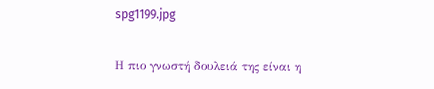spg1199.jpg

Η πιο γνωστή δουλειά της είναι η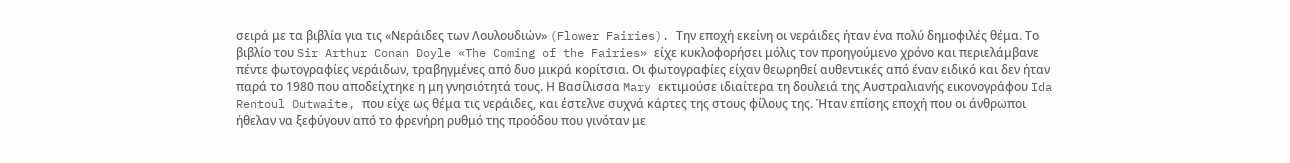σειρά με τα βιβλία για τις «Νεράιδες των Λουλουδιών» (Flower Fairies). Την εποχή εκείνη οι νεράιδες ήταν ένα πολύ δημοφιλές θέμα. Το βιβλίο του Sir Arthur Conan Doyle «The Coming of the Fairies» είχε κυκλοφορήσει μόλις τον προηγούμενο χρόνο και περιελάμβανε πέντε φωτογραφίες νεράιδων, τραβηγμένες από δυο μικρά κορίτσια. Οι φωτογραφίες είχαν θεωρηθεί αυθεντικές από έναν ειδικό και δεν ήταν παρά το 1980 που αποδείχτηκε η μη γνησιότητά τους. Η Βασίλισσα Mary εκτιμούσε ιδιαίτερα τη δουλειά της Αυστραλιανής εικονογράφου Ida Rentoul Outwaite, που είχε ως θέμα τις νεράιδες, και έστελνε συχνά κάρτες της στους φίλους της. Ήταν επίσης εποχή που οι άνθρωποι ήθελαν να ξεφύγουν από το φρενήρη ρυθμό της προόδου που γινόταν με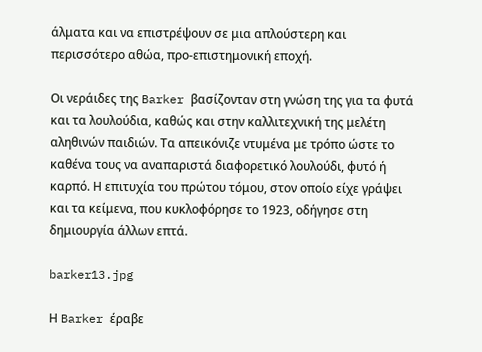άλματα και να επιστρέψουν σε μια απλούστερη και περισσότερο αθώα, προ-επιστημονική εποχή.

Οι νεράιδες της Barker βασίζονταν στη γνώση της για τα φυτά και τα λουλούδια, καθώς και στην καλλιτεχνική της μελέτη αληθινών παιδιών. Τα απεικόνιζε ντυμένα με τρόπο ώστε το καθένα τους να αναπαριστά διαφορετικό λουλούδι, φυτό ή καρπό. Η επιτυχία του πρώτου τόμου, στον οποίο είχε γράψει και τα κείμενα, που κυκλοφόρησε το 1923, οδήγησε στη δημιουργία άλλων επτά.

barker13.jpg

Η Barker έραβε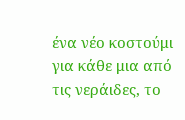ένα νέο κοστούμι για κάθε μια από τις νεράιδες, το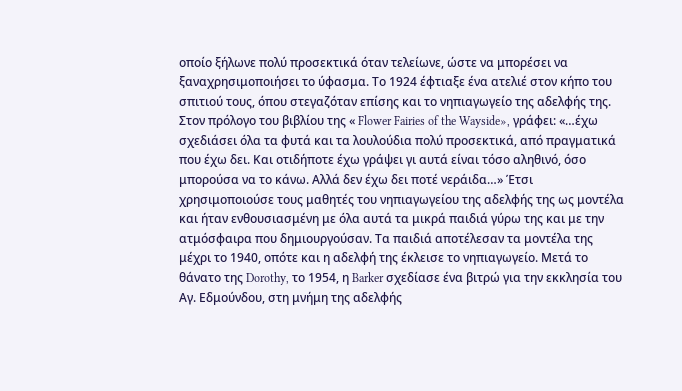οποίο ξήλωνε πολύ προσεκτικά όταν τελείωνε, ώστε να μπορέσει να ξαναχρησιμοποιήσει το ύφασμα. Το 1924 έφτιαξε ένα ατελιέ στον κήπο του σπιτιού τους, όπου στεγαζόταν επίσης και το νηπιαγωγείο της αδελφής της. Στον πρόλογο του βιβλίου της « Flower Fairies of the Wayside», γράφει: «…έχω σχεδιάσει όλα τα φυτά και τα λουλούδια πολύ προσεκτικά, από πραγματικά που έχω δει. Και οτιδήποτε έχω γράψει γι αυτά είναι τόσο αληθινό, όσο μπορούσα να το κάνω. Αλλά δεν έχω δει ποτέ νεράιδα…» Έτσι χρησιμοποιούσε τους μαθητές του νηπιαγωγείου της αδελφής της ως μοντέλα και ήταν ενθουσιασμένη με όλα αυτά τα μικρά παιδιά γύρω της και με την ατμόσφαιρα που δημιουργούσαν. Τα παιδιά αποτέλεσαν τα μοντέλα της μέχρι το 1940, οπότε και η αδελφή της έκλεισε το νηπιαγωγείο. Μετά το θάνατο της Dorothy, το 1954, η Barker σχεδίασε ένα βιτρώ για την εκκλησία του Αγ. Εδμούνδου, στη μνήμη της αδελφής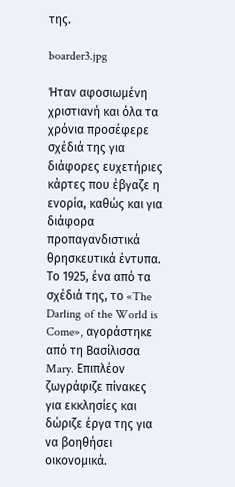της.

boarder3.jpg

Ήταν αφοσιωμένη χριστιανή και όλα τα χρόνια προσέφερε σχέδιά της για διάφορες ευχετήριες κάρτες που έβγαζε η ενορία, καθώς και για διάφορα προπαγανδιστικά θρησκευτικά έντυπα. Το 1925, ένα από τα σχέδιά της, το «The Darling of the World is Come», αγοράστηκε από τη Βασίλισσα Mary. Επιπλέον ζωγράφιζε πίνακες για εκκλησίες και δώριζε έργα της για να βοηθήσει οικονομικά.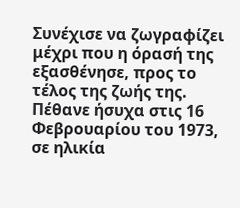Συνέχισε να ζωγραφίζει μέχρι που η όρασή της εξασθένησε, προς το τέλος της ζωής της. Πέθανε ήσυχα στις 16 Φεβρουαρίου του 1973, σε ηλικία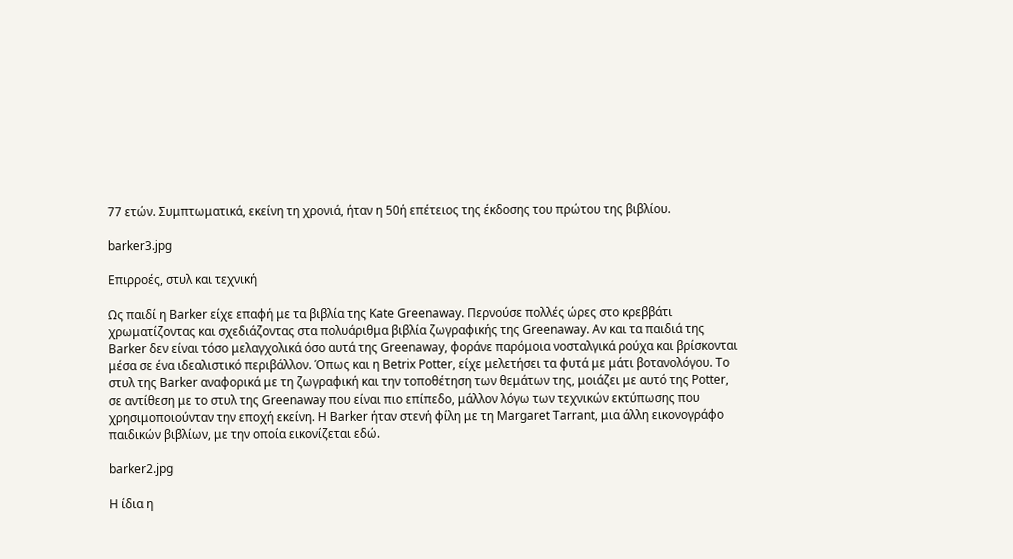77 ετών. Συμπτωματικά, εκείνη τη χρονιά, ήταν η 50ή επέτειος της έκδοσης του πρώτου της βιβλίου.

barker3.jpg

Επιρροές, στυλ και τεχνική

Ως παιδί η Barker είχε επαφή με τα βιβλία της Kate Greenaway. Περνούσε πολλές ώρες στο κρεββάτι χρωματίζοντας και σχεδιάζοντας στα πολυάριθμα βιβλία ζωγραφικής της Greenaway. Αν και τα παιδιά της Barker δεν είναι τόσο μελαγχολικά όσο αυτά της Greenaway, φοράνε παρόμοια νοσταλγικά ρούχα και βρίσκονται μέσα σε ένα ιδεαλιστικό περιβάλλον. Όπως και η Betrix Potter, είχε μελετήσει τα φυτά με μάτι βοτανολόγου. Το στυλ της Barker αναφορικά με τη ζωγραφική και την τοποθέτηση των θεμάτων της, μοιάζει με αυτό της Potter, σε αντίθεση με το στυλ της Greenaway που είναι πιο επίπεδο, μάλλον λόγω των τεχνικών εκτύπωσης που χρησιμοποιούνταν την εποχή εκείνη. Η Barker ήταν στενή φίλη με τη Margaret Tarrant, μια άλλη εικονογράφο παιδικών βιβλίων, με την οποία εικονίζεται εδώ.

barker2.jpg

Η ίδια η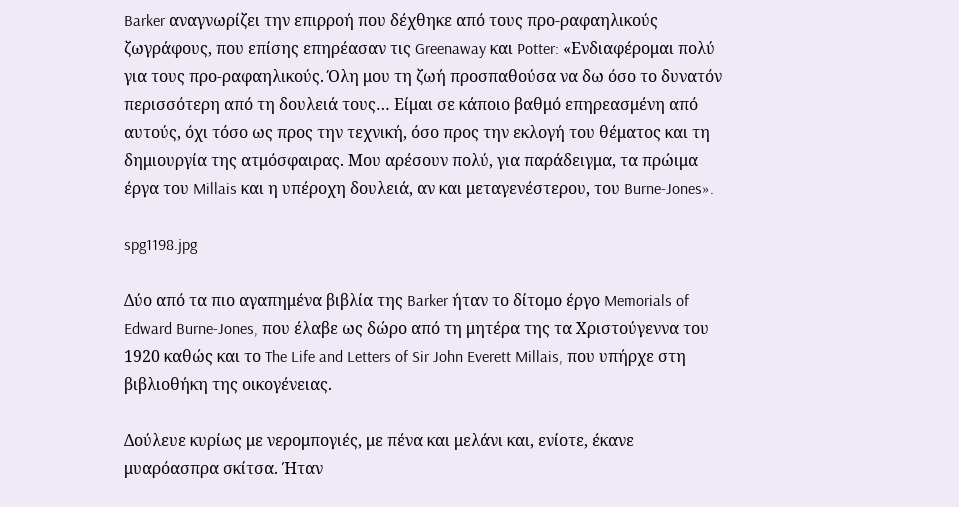Barker αναγνωρίζει την επιρροή που δέχθηκε από τους προ-ραφαηλικούς ζωγράφους, που επίσης επηρέασαν τις Greenaway και Potter: «Ενδιαφέρομαι πολύ για τους προ-ραφαηλικούς. Όλη μου τη ζωή προσπαθούσα να δω όσο το δυνατόν περισσότερη από τη δουλειά τους… Είμαι σε κάποιο βαθμό επηρεασμένη από αυτούς, όχι τόσο ως προς την τεχνική, όσο προς την εκλογή του θέματος και τη δημιουργία της ατμόσφαιρας. Μου αρέσουν πολύ, για παράδειγμα, τα πρώιμα έργα του Millais και η υπέροχη δουλειά, αν και μεταγενέστερου, του Burne-Jones».

spg1198.jpg

Δύο από τα πιο αγαπημένα βιβλία της Barker ήταν το δίτομο έργο Memorials of Edward Burne-Jones, που έλαβε ως δώρο από τη μητέρα της τα Χριστούγεννα του 1920 καθώς και το The Life and Letters of Sir John Everett Millais, που υπήρχε στη βιβλιοθήκη της οικογένειας.

Δούλευε κυρίως με νερομπογιές, με πένα και μελάνι και, ενίοτε, έκανε μυαρόασπρα σκίτσα. Ήταν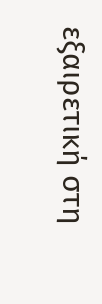εξαιρετική στη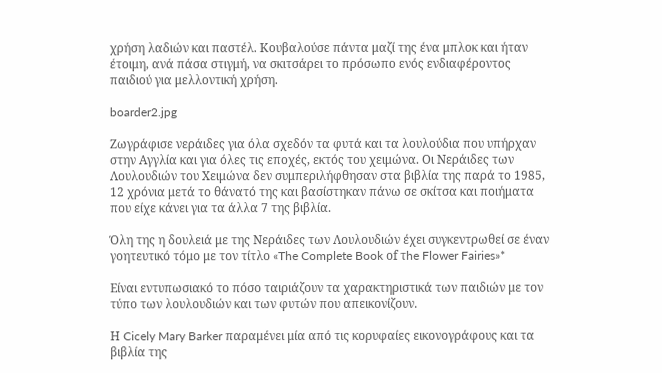χρήση λαδιών και παστέλ. Κουβαλούσε πάντα μαζί της ένα μπλοκ και ήταν έτοιμη, ανά πάσα στιγμή, να σκιτσάρει το πρόσωπο ενός ενδιαφέροντος παιδιού για μελλοντική χρήση.

boarder2.jpg

Ζωγράφισε νεράιδες για όλα σχεδόν τα φυτά και τα λουλούδια που υπήρχαν στην Αγγλία και για όλες τις εποχές, εκτός του χειμώνα. Οι Νεράιδες των Λουλουδιών του Χειμώνα δεν συμπεριλήφθησαν στα βιβλία της παρά το 1985, 12 χρόνια μετά το θάνατό της και βασίστηκαν πάνω σε σκίτσα και ποιήματα που είχε κάνει για τα άλλα 7 της βιβλία.

Όλη της η δουλειά με της Νεράιδες των Λουλουδιών έχει συγκεντρωθεί σε έναν γοητευτικό τόμο με τον τίτλο «The Complete Book οf τhe Flower Fairies»*

Είναι εντυπωσιακό το πόσο ταιριάζουν τα χαρακτηριστικά των παιδιών με τον τύπο των λουλουδιών και των φυτών που απεικονίζουν.

Η Cicely Mary Barker παραμένει μία από τις κορυφαίες εικονογράφους και τα βιβλία της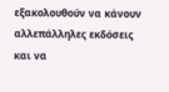εξακολουθούν να κάνουν αλλεπάλληλες εκδόσεις και να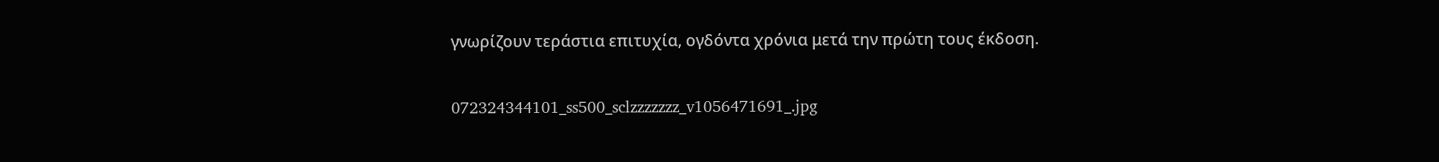γνωρίζουν τεράστια επιτυχία, ογδόντα χρόνια μετά την πρώτη τους έκδοση.

072324344101_ss500_sclzzzzzzz_v1056471691_.jpg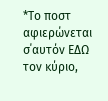*Το ποστ αφιερώνεται σ΄αυτόν ΕΔΩ τον κύριο,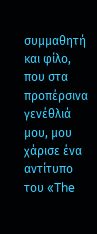συμμαθητή και φίλο, που στα προπέρσινα γενέθλιά μου, μου χάρισε ένα αντίτυπο του «The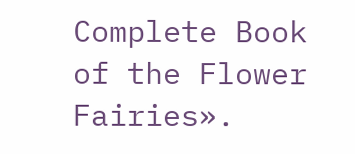Complete Book of the Flower Fairies».